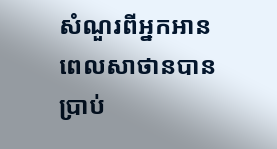សំណួរពីអ្នកអាន
ពេលសាថានបានប្រាប់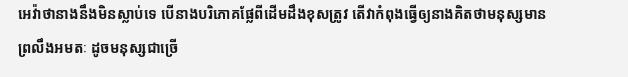អេវ៉ាថានាងនឹងមិនស្លាប់ទេ បើនាងបរិភោគផ្លែពីដើមដឹងខុសត្រូវ តើវាកំពុងធ្វើឲ្យនាងគិតថាមនុស្សមានព្រលឹងអមតៈ ដូចមនុស្សជាច្រើ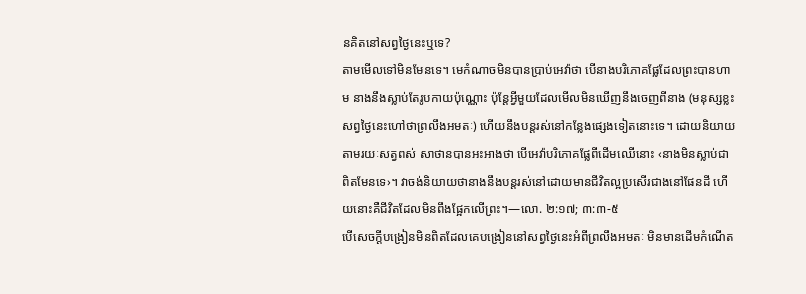នគិតនៅសព្វថ្ងៃនេះឬទេ?
តាមមើលទៅមិនមែនទេ។ មេកំណាចមិនបានប្រាប់អេវ៉ាថា បើនាងបរិភោគផ្លែដែលព្រះបានហាម នាងនឹងស្លាប់តែរូបកាយប៉ុណ្ណោះ ប៉ុន្តែអ្វីមួយដែលមើលមិនឃើញនឹងចេញពីនាង (មនុស្សខ្លះសព្វថ្ងៃនេះហៅថាព្រលឹងអមតៈ) ហើយនឹងបន្តរស់នៅកន្លែងផ្សេងទៀតនោះទេ។ ដោយនិយាយតាមរយៈសត្វពស់ សាថានបានអះអាងថា បើអេវ៉ាបរិភោគផ្លែពីដើមឈើនោះ ‹នាងមិនស្លាប់ជាពិតមែនទេ›។ វាចង់និយាយថានាងនឹងបន្តរស់នៅដោយមានជីវិតល្អប្រសើរជាងនៅផែនដី ហើយនោះគឺជីវិតដែលមិនពឹងផ្អែកលើព្រះ។—លោ. ២:១៧; ៣:៣-៥
បើសេចក្ដីបង្រៀនមិនពិតដែលគេបង្រៀននៅសព្វថ្ងៃនេះអំពីព្រលឹងអមតៈ មិនមានដើមកំណើត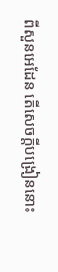ពីសួនអេដែន តើសេចក្ដីបង្រៀននោះ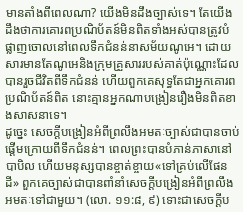មានតាំងពីពេលណា? យើងមិនដឹងច្បាស់ទេ។ តែយើងដឹងថាការគោរពប្រណិប័តន៍មិនពិតទាំងអស់បានត្រូវបំផ្លាញចោលនៅពេលទឹកជំនន់នាសម័យណូអេ។ ដោយសារមានតែណូអេនិងក្រុមគ្រួសាររបស់គាត់ប៉ុណ្ណោះដែលបានរួចជីវិតពីទឹកជំនន់ ហើយពួកគេសុទ្ធតែជាអ្នកគោរពប្រណិប័តន៍ពិត នោះគ្មានអ្នកណាបង្រៀនរឿងមិនពិតខាងសាសនាទេ។
ដូច្នេះ សេចក្ដីបង្រៀនអំពីព្រលឹងអមតៈច្បាស់ជាបានចាប់ផ្ដើមក្រោយពីទឹកជំនន់។ ពេលព្រះបានបំភាន់ភាសានៅបាបិល ហើយមនុស្សបានខ្ចាត់ខ្ចាយ«ទៅគ្រប់លើផែនដី» ពួកគេច្បាស់ជាបានពាំនាំសេចក្ដីបង្រៀនអំពីព្រលឹងអមតៈទៅជាមួយ។ (លោ. ១១:៨, ៩) ទោះជាសេចក្ដីប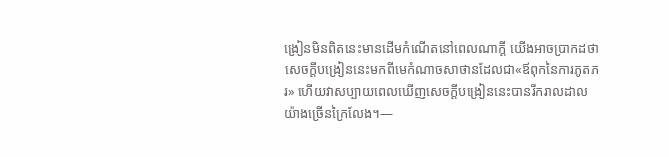ង្រៀនមិនពិតនេះមានដើមកំណើតនៅពេលណាក្ដី យើងអាចប្រាកដថាសេចក្ដីបង្រៀននេះមកពីមេកំណាចសាថានដែលជា«ឪពុកនៃការភូតភរ» ហើយវាសប្បាយពេលឃើញសេចក្ដីបង្រៀននេះបានរីករាលដាលយ៉ាងច្រើនក្រៃលែង។—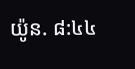យ៉ូន. ៨:៤៤